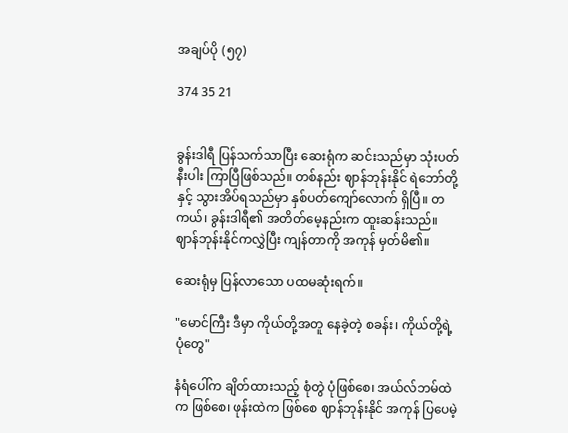အချပ်ပို (၅၇)

374 35 21


ခွန်းဒါရီ ပြန်သက်သာပြီး ဆေးရုံက ဆင်းသည်မှာ သုံးပတ်နီးပါး ကြာပြီဖြစ်သည်။ တစ်နည်း ဈာန်ဘုန်းနိုင် ရဲဘော်တို့နှင့် သွားအိပ်ရသည်မှာ နှစ်ပတ်ကျော်လောက် ရှိပြီ။ တကယ်၊ ခွန်းဒါရီ၏ အတိတ်မေ့နည်းက ထူးဆန်းသည်။ ဈာန်ဘုန်းနိုင်ကလွှဲပြီး ကျန်တာကို အကုန် မှတ်မိ၏။

ဆေးရုံမှ ပြန်လာသော ပထမဆုံးရက်။

"မောင်ကြီး ဒီမှာ ကိုယ်တို့အတူ နေခဲ့တဲ့ စခန်း၊ ကိုယ်တို့ရဲ့ ပုံတွေ"

နံရံပေါ်က ချိတ်ထားသည့် စုံတွဲ ပုံဖြစ်စေ၊ အယ်လ်ဘမ်ထဲက ဖြစ်စေ၊ ဖုန်းထဲက ဖြစ်စေ ဈာန်ဘုန်းနိုင် အကုန် ပြပေမဲ့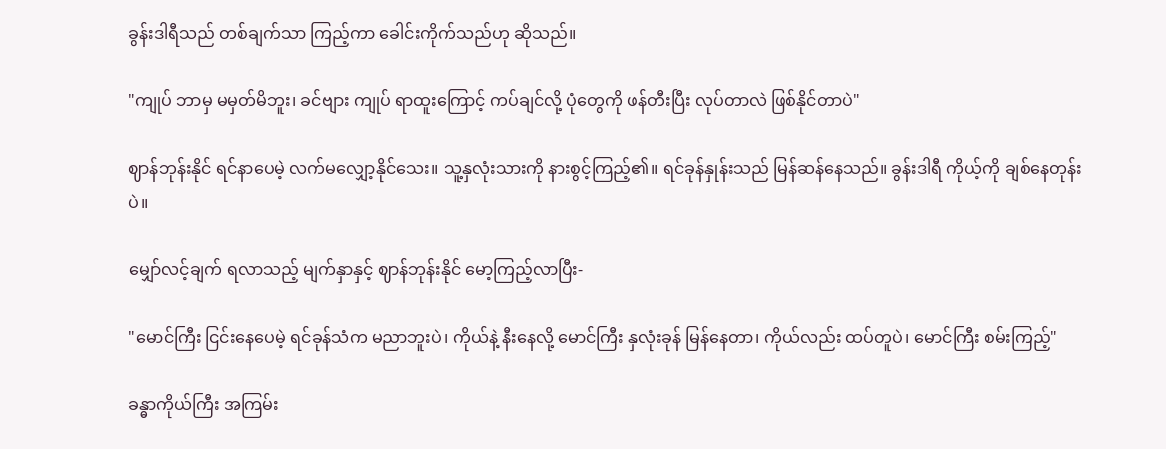ခွန်းဒါရီသည် တစ်ချက်သာ ကြည့်ကာ ခေါင်းကိုက်သည်ဟု ဆိုသည်။

"ကျုပ် ဘာမှ မမှတ်မိဘူး၊ ခင်ဗျား ကျုပ် ရာထူးကြောင့် ကပ်ချင်လို့ ပုံတွေကို ဖန်တီးပြီး လုပ်တာလဲ ဖြစ်နိုင်တာပဲ"

ဈာန်ဘုန်းနိုင် ရင်နာပေမဲ့ လက်မလျှော့နိုင်သေး။ သူ့နှလုံးသားကို နားစွင့်ကြည့်၏။ ရင်ခုန်နှုန်းသည် မြန်ဆန်နေသည်။ ခွန်းဒါရီ ကိုယ့်ကို ချစ်နေတုန်းပဲ။

မျှော်လင့်ချက် ရလာသည့် မျက်နှာနှင့် ဈာန်ဘုန်းနိုင် မော့ကြည့်လာပြီး-

"မောင်ကြီး ငြင်းနေပေမဲ့ ရင်ခုန်သံက မညာဘူးပဲ၊ ကိုယ်နဲ့ နီးနေလို့ မောင်ကြီး နှလုံးခုန် မြန်နေတာ၊ ကိုယ်လည်း ထပ်တူပဲ၊ မောင်ကြီး စမ်းကြည့်"

ခန္ဓာကိုယ်ကြီး အကြမ်း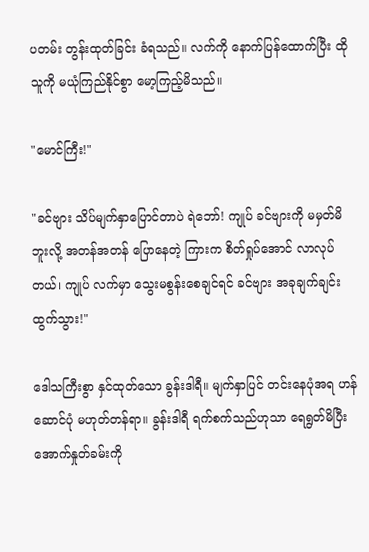ပတမ်း တွန်းထုတ်ခြင်း ခံရသည်။ လက်ကို နောက်ပြန်ထောက်ပြီး ထိုသူကို မယုံကြည်နိုင်စွာ မော့ကြည့်မိသည်။

"မောင်ကြီး!"

"ခင်ဗျား သိပ်မျက်နှာပြောင်တာပဲ ရဲဘော်! ကျုပ် ခင်ဗျားကို မမှတ်မိဘူးလို့ အတန်အတန် ပြောနေတဲ့ ကြားက စိတ်ရှုပ်အောင် လာလုပ်တယ်၊ ကျုပ် လက်မှာ သွေးမစွန်းစေချင်ရင် ခင်ဗျား အခုချက်ချင်း ထွက်သွား!"

ဒေါသကြီးစွာ နှင်ထုတ်သော ခွန်းဒါရီ။ မျက်နှာပြင် တင်းနေပုံအရ ဟန်ဆောင်ပုံ မဟုတ်တန်ရာ။ ခွန်းဒါရီ ရက်စက်သည်ဟုသာ ရေရွတ်မိပြီး အောက်နှုတ်ခမ်းကို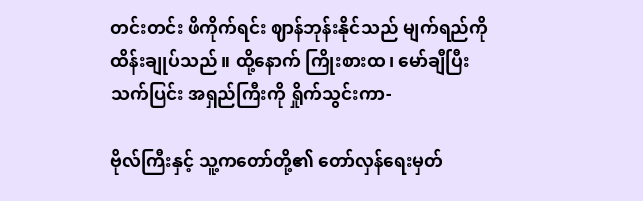တင်းတင်း ဖိကိုက်ရင်း ဈာန်ဘုန်းနိုင်သည် မျက်ရည်ကို ထိန်းချုပ်သည်။ ထို့နောက် ကြိုးစားထ၊ မော်ချီပြီး သက်ပြင်း အရှည်ကြီးကို ရှိုက်သွင်းကာ-

ဗိုလ်ကြီးနှင့် သူ့ကတော်တို့၏ တော်လှန်ရေးမှတ်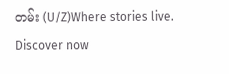တမ်း (U/Z)Where stories live. Discover now